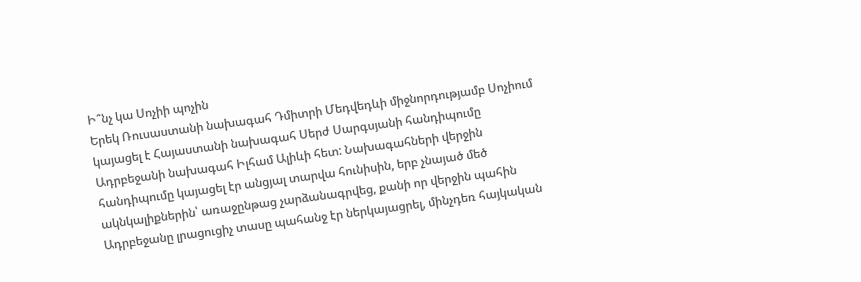Ի՞նչ կա Սոչիի պոչին
Երեկ Ռուսաստանի նախագահ Դմիտրի Մեդվեդևի միջնորդությամբ Սոչիում կայացել է Հայաստանի նախագահ Սերժ Սարգսյանի հանդիպումը Ադրբեջանի նախագահ Իլհամ Ալիևի հետ: Նախագահների վերջին հանդիպումը կայացել էր անցյալ տարվա հունիսին, երբ չնայած մեծ ակնկալիքներին՝ առաջընթաց չարձանագրվեց, քանի որ վերջին պահին Ադրբեջանը լրացուցիչ տասը պահանջ էր ներկայացրել, մինչդեռ հայկական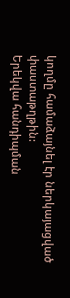կողմը համաձայնել էր ներկայացված փաստաթղթին:
Երեկվա հանդիպման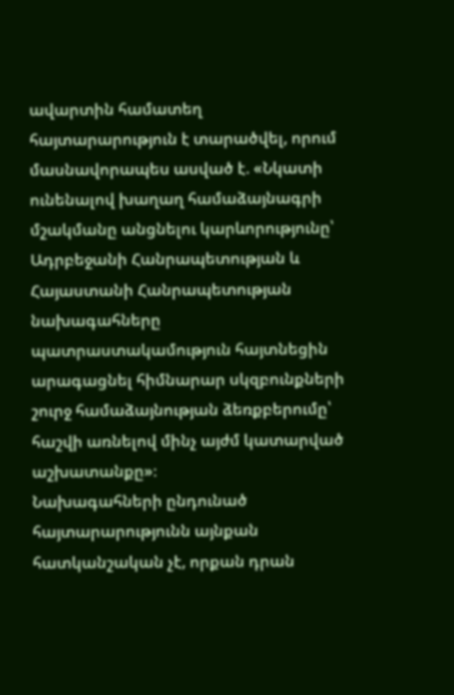ավարտին համատեղ հայտարարություն է տարածվել, որում մասնավորապես ասված է. «Նկատի ունենալով խաղաղ համաձայնագրի մշակմանը անցնելու կարևորությունը՝ Ադրբեջանի Հանրապետության և Հայաստանի Հանրապետության նախագահները պատրաստակամություն հայտնեցին արագացնել հիմնարար սկզբունքների շուրջ համաձայնության ձեռքբերումը՝ հաշվի առնելով մինչ այժմ կատարված աշխատանքը»։
Նախագահների ընդունած հայտարարությունն այնքան հատկանշական չէ, որքան դրան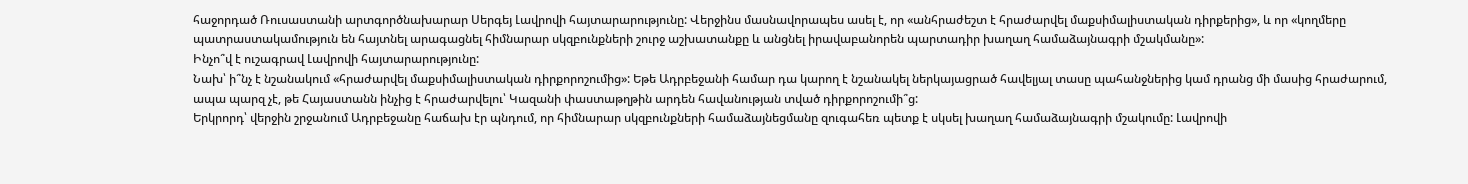հաջորդած Ռուսաստանի արտգործնախարար Սերգեյ Լավրովի հայտարարությունը: Վերջինս մասնավորապես ասել է, որ «անհրաժեշտ է հրաժարվել մաքսիմալիստական դիրքերից», և որ «կողմերը պատրաստակամություն են հայտնել արագացնել հիմնարար սկզբունքների շուրջ աշխատանքը և անցնել իրավաբանորեն պարտադիր խաղաղ համաձայնագրի մշակմանը»:
Ինչո՞վ է ուշագրավ Լավրովի հայտարարությունը:
Նախ՝ ի՞նչ է նշանակում «հրաժարվել մաքսիմալիստական դիրքորոշումից»: Եթե Ադրբեջանի համար դա կարող է նշանակել ներկայացրած հավելյալ տասը պահանջներից կամ դրանց մի մասից հրաժարում, ապա պարզ չէ, թե Հայաստանն ինչից է հրաժարվելու՝ Կազանի փաստաթղթին արդեն հավանության տված դիրքորոշումի՞ց:
Երկրորդ՝ վերջին շրջանում Ադրբեջանը հաճախ էր պնդում, որ հիմնարար սկզբունքների համաձայնեցմանը զուգահեռ պետք է սկսել խաղաղ համաձայնագրի մշակումը: Լավրովի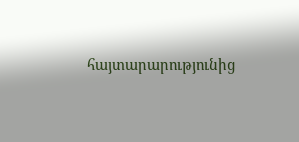հայտարարությունից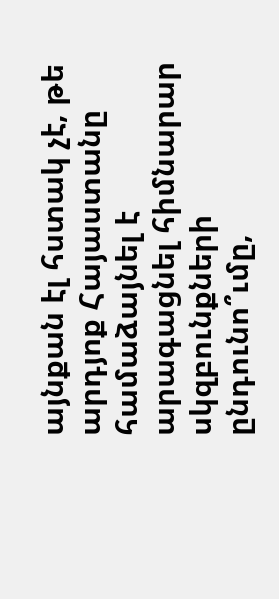այնքան էլ հստակ չէ, թե արդյոք Հայաստանը համաձայնել է արագացնել հիմնարար սկզբունքների ընդունո՞ւմը,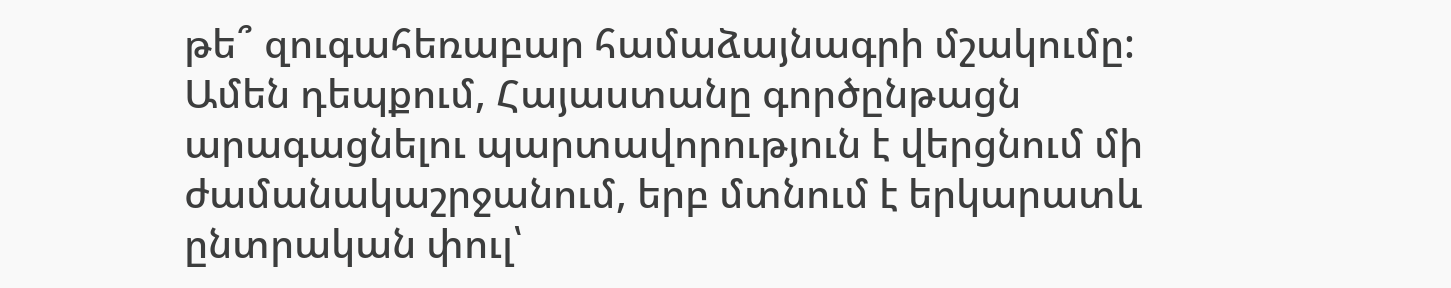թե՞ զուգահեռաբար համաձայնագրի մշակումը:
Ամեն դեպքում, Հայաստանը գործընթացն արագացնելու պարտավորություն է վերցնում մի ժամանակաշրջանում, երբ մտնում է երկարատև ընտրական փուլ՝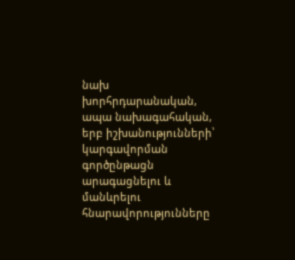նախ խորհրդարանական, ապա նախագահական, երբ իշխանությունների՝ կարգավորման գործընթացն արագացնելու և մանևրելու հնարավորությունները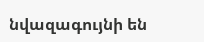նվազագույնի են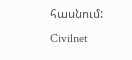հասնում:
Civilnet